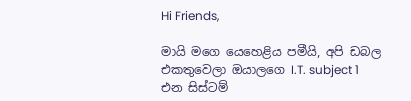Hi Friends,

මායි මගෙ යෙහෙළිය පමීයි, අපි ඩබල එකතුවෙලා ඔයාලගෙ I.T. subject 1 එන සිස්ටම්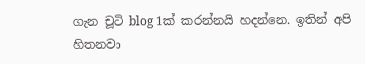ගැන චූටි blog 1ක් කරන්නයි හදන්නෙ. ඉතින් අපි හිතනවා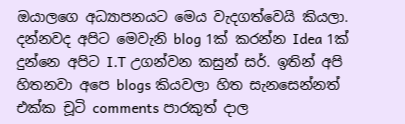ඔයාලගෙ අධ්‍යාපනයට මෙය වැදගත්වෙයි කියලා. දන්නවද අපිට මෙවැනි blog 1ක් කරන්න Idea 1ක් දුන්නෙ අපිට I.T උගන්වන කසුන් සර්. ඉතින් අපි හිතනවා අපෙ blogs කියවලා හිත සැනසෙන්නත් එක්ක චූටි comments පාරකුත් දාල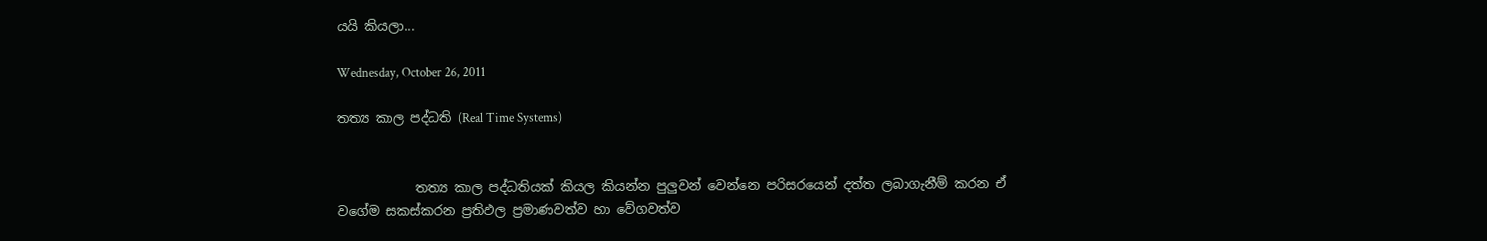යයි කියලා...

Wednesday, October 26, 2011

තත්‍ය කාල පද්ධති (Real Time Systems)


            තත්‍ය කාල පද්ධතියක් කියල කියන්න පුලුවන් වෙන්නෙ පරිසරයෙන් දත්ත ලබාගැනීම් කරන ඒ වගේම සකස්කරන ප්‍රතිඵල ප්‍රමාණවත්ව හා වේගවත්ව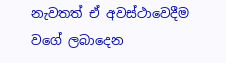නැවතත් ඒ අවස්ථාවෙදීම වගේ ලබාදෙන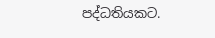පද්ධතියකට.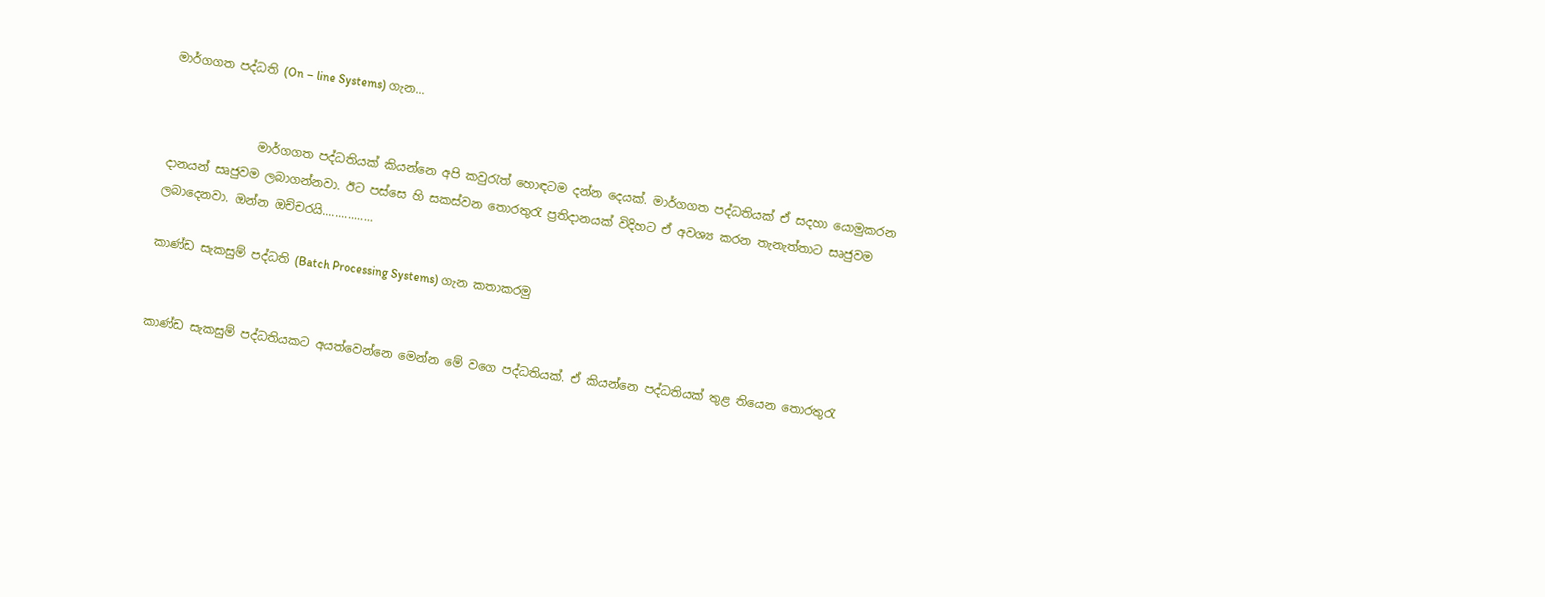මාර්ගගත පද්ධති (On – line Systems) ගැන...


               මාර්ගගත පද්ධතියක් කියන්නෙ අපි කවුරැත් හොඳටම දන්න දෙයක්. මාර්ගගත පද්ධතියක් ඒ සදහා යොමුකරන දානයන් සෘජුවම ලබාගන්නවා. ඊට පස්සෙ හි සකස්වන තොරතුරැ ප්‍රතිදානයක් විදිහට ඒ අවශ්‍ය කරන තැනැත්තාට සෘජුවම ලබාදෙනවා. ඔන්න ඔච්චරයි................

කාණ්ඩ සැකසුම් පද්ධති (Batch Processing Systems) ගැන කතාකරමු


කාණ්ඩ සැකසුම් පද්ධතියකට අයත්වෙන්නෙ මෙන්න මේ වගෙ පද්ධතියක්. ඒ කියන්නෙ පද්ධතියක් තුළ තියෙන තොරතුරැ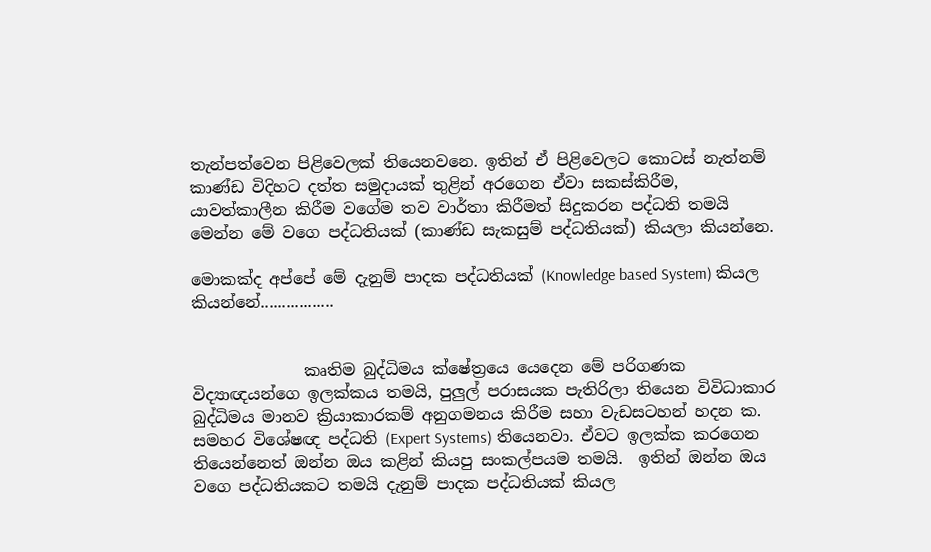තැන්පත්වෙන පිළිවෙලක් තියෙනවනෙ. ඉතින් ඒ පිළිවෙලට කොටස් නැත්නම් කාණ්ඩ විදිහට දත්ත සමුදායක් තුළින් අරගෙන ඒවා සකස්කිරීම, යාවත්කාලීන කිරීම වගේම තව වාර්තා කිරීමත් සිදුකරන පද්ධති තමයි මෙන්න මේ වගෙ පද්ධතියක් (කාණ්ඩ සැකසුම් පද්ධතියක්) කියලා කියන්නෙ.

මොකක්ද අප්පේ මේ දැනුම් පාදක පද්ධතියක් (Knowledge based System) කියල කියන්නේ.................


              කෘතිම බුද්ධිමය ක්ෂේත්‍රයෙ යෙදෙන මේ පරිගණක විද්‍යාඥයන්ගෙ ඉලක්කය තමයි, පුලුල් පරාසයක පැතිරිලා තියෙන විවිධාකාර බුද්ධිමය මානව ක්‍රියාකාරකම් අනුගමනය කිරීම ස‍හා වැඩසටහන් හදන ක. සමහර විශේෂඥ පද්ධති (Expert Systems) තියෙනවා. ඒවට ඉලක්ක කරගෙන තියෙන්නෙත් ඔන්න ඔය කළින් කියපු සංකල්පයම තමයි.  ඉතින් ඔන්න ඔය වගෙ පද්ධතියකට තමයි දැනුම් පාදක පද්ධතියක් කියල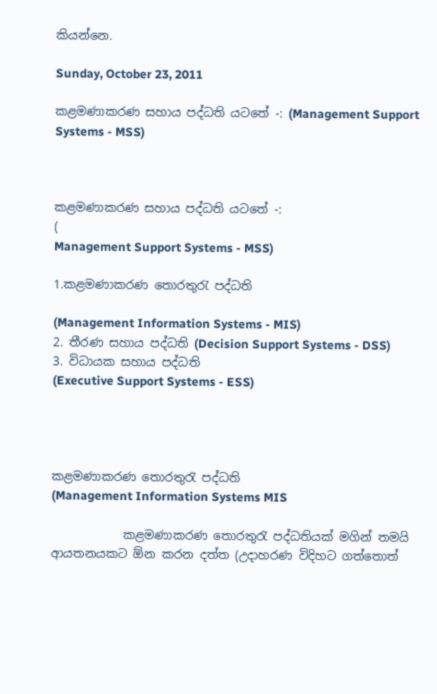කියන්නෙ.

Sunday, October 23, 2011

කළමණාකරණ සහාය පද්ධති යටතේ -: (Management Support Systems - MSS)



කළමණාකරණ සහාය පද්ධති යටතේ -:
(
Management Support Systems - MSS)

1.කළමණාකරණ තොරතුරැ පද්ධති

(Management Information Systems - MIS)
2. තීරණ සහාය පද්ධති (Decision Support Systems - DSS)
3. විධායක සහාය පද්ධති
(Executive Support Systems - ESS)




කළමණාකරණ තොරතුරැ පද්ධති
(Management Information Systems MIS

            කළමණාකරණ තොරතුරැ පද්ධතියක් මගින් තමයි ආයතනයකට ඕන කරන දත්ත (උදාහරණ විදිහට ගත්තොත්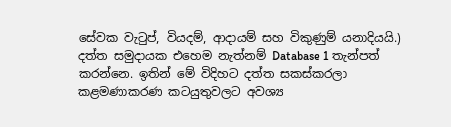සේවක වැටුප්, වියදම්, ආදායම් සහ විකුණුම් යනාදියයි.) දත්ත සමුදායක එහෙම නැත්නම් Database 1 තැන්පත් කරන්නෙ. ඉතින් මේ විදිහට දත්ත සකස්කරලා කළමණාකරණ කටයුතුවලට අවශ්‍ය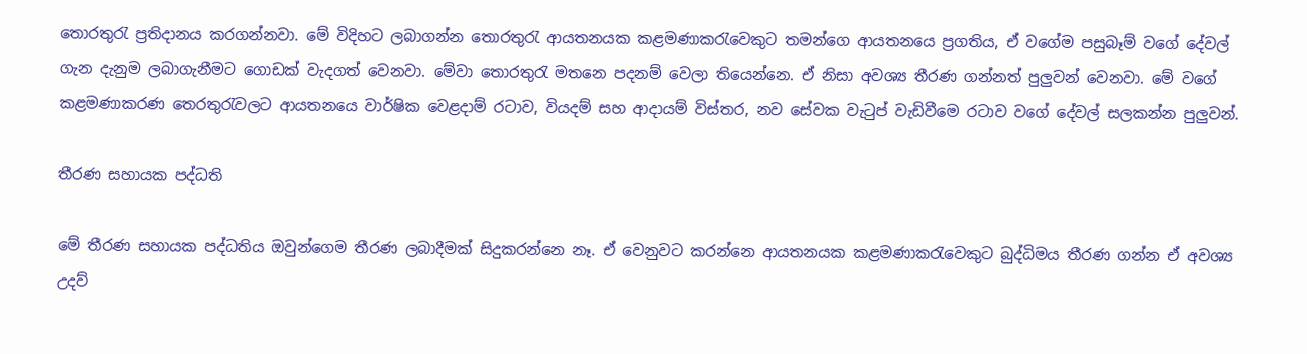තොරතුරැ ප්‍රතිදානය කරගන්නවා. මේ විදිහට ලබාගන්න තොරතුරැ ආයතනයක කළමණාකරැවෙකුට තමන්ගෙ ආයතනයෙ ප්‍රගතිය, ඒ වගේම පසුබෑම් වගේ දේවල් ගැන දැනුම ලබාගැනීමට ගොඩක් වැදගත් වෙනවා. මේවා තොරතුරැ මතනෙ පදනම් වෙලා තියෙන්නෙ. ඒ නිසා අවශ්‍ය තීරණ ගන්නත් පුලුවන් වෙනවා. මේ වගේ කළමණාකරණ තෙරතුරැවලට ආයතනයෙ වාර්ෂික වෙළදාම් රටාව, වියදම් සහ ආදායම් විස්තර, නව සේවක වැටුප් වැඩිවීමෙ රටාව වගේ දේවල් සලකන්න පුලුවන්.

තීරණ සහායක පද්ධති

මේ තීරණ සහායක පද්ධතිය ඔවුන්ගෙම තීරණ ලබාදීමක් සිදුකරන්නෙ නෑ. ඒ වෙනුවට කරන්නෙ ආයතනයක කළමණාකරැවෙකුට බුද්ධිමය තීරණ ගන්න ඒ අවශ්‍ය උදව්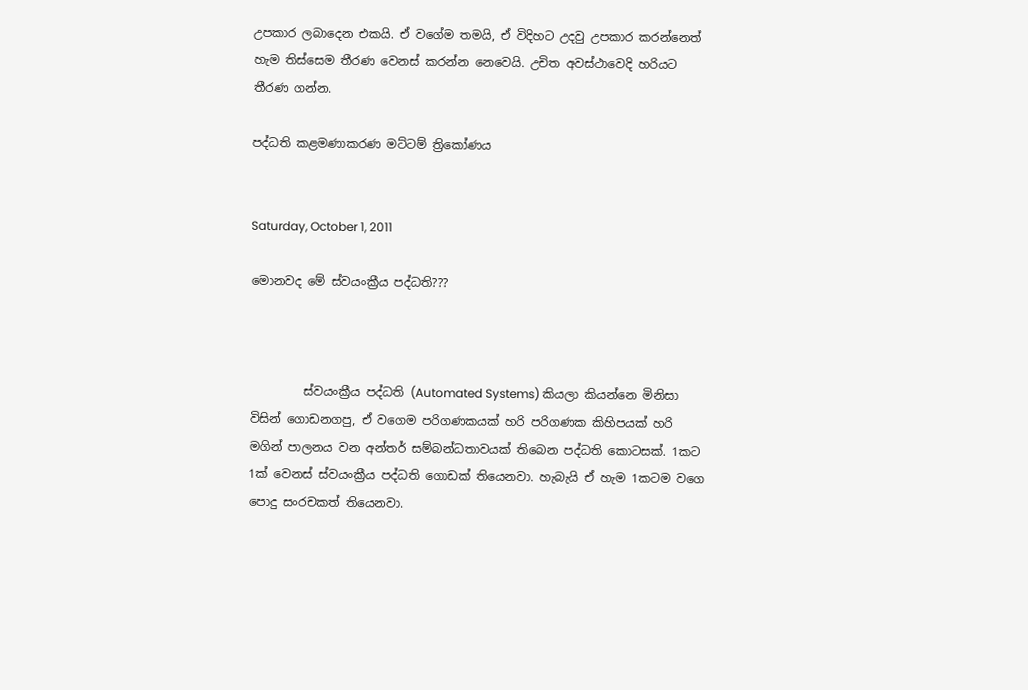උපකාර ලබාදෙන එකයි. ඒ වගේම තමයි, ඒ විදිහට උදවු උපකාර කරන්නෙත් හැම තිස්සෙම තීරණ වෙනස් කරන්න නෙවෙයි. උචිත අවස්ථාවෙදි හරියට තීරණ ගන්න.

පද්ධති කළමණාකරණ මට්ටම් ත්‍රිකෝණය


Saturday, October 1, 2011

මොනවද මේ ස්වයංක්‍රීය පද්ධති???



         ස්වයංක්‍රීය පද්ධති (Automated Systems) කියලා කියන්නෙ මිනිසා විසින් ගොඩනගපු, ඒ වගෙම පරිගණකයක් හරි පරිගණක කිහිපයක් හරි මගින් පාලනය වන අන්තර් සම්බන්ධතාවයක් තිබෙන පද්ධති කොටසක්. 1කට 1ක් වෙනස් ස්වයංක්‍රීය පද්ධති ගොඩක් තියෙනවා. හැබැයි ඒ හැම 1කටම වගෙ පොදු සංරචකත් තියෙනවා.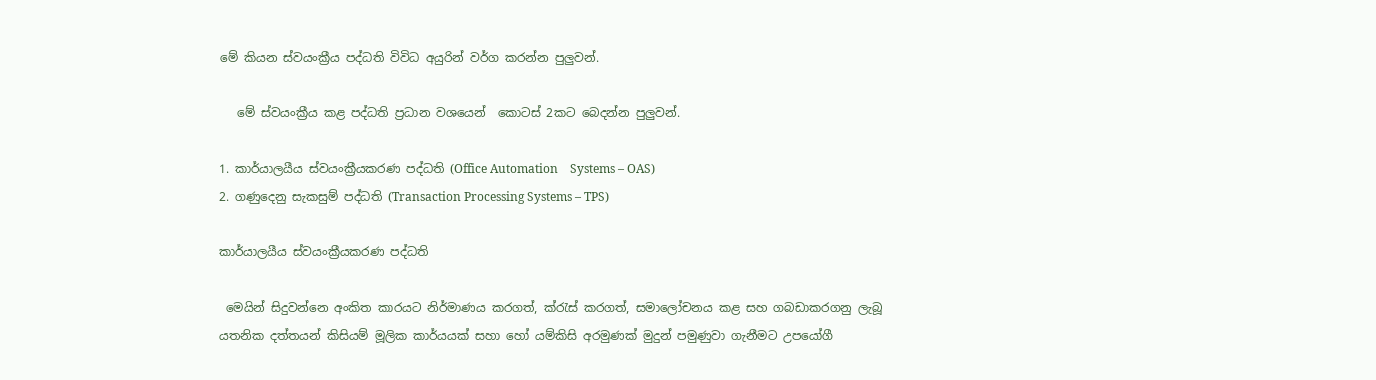මේ කියන ස්වයංක්‍රීය පද්ධති විවිධ අයුරින් වර්ග කරන්න පුලුවන්.

   මේ ස්වයංක්‍රීය කළ පද්ධති ප්‍රධාන වශයෙන්  කොටස් 2කට බෙදන්න පුලුවන්.

1. කාර්යාලයීය ස්වයංක්‍රීයකරණ පද්ධති (Office Automation    Systems – OAS)
2. ගණුදෙනු සැකසුම් පද්ධති (Transaction Processing Systems – TPS)

කාර්යාලයීය ස්වයංක්‍රීයකරණ පද්ධති

 මෙයින් සිදුවන්නෙ අංකිත කාරයට නිර්මාණය කරගත්, ක්රැස් කරගත්, සමාලෝචනය කළ සහ ගබඩාකරගනු ලැබූ යතනික දත්තයන් කිසියම් මූලික කාර්යයක් සහා හෝ යම්කිසි අරමුණක් මුදුන් පමුණුවා ගැනීමට උපයෝගී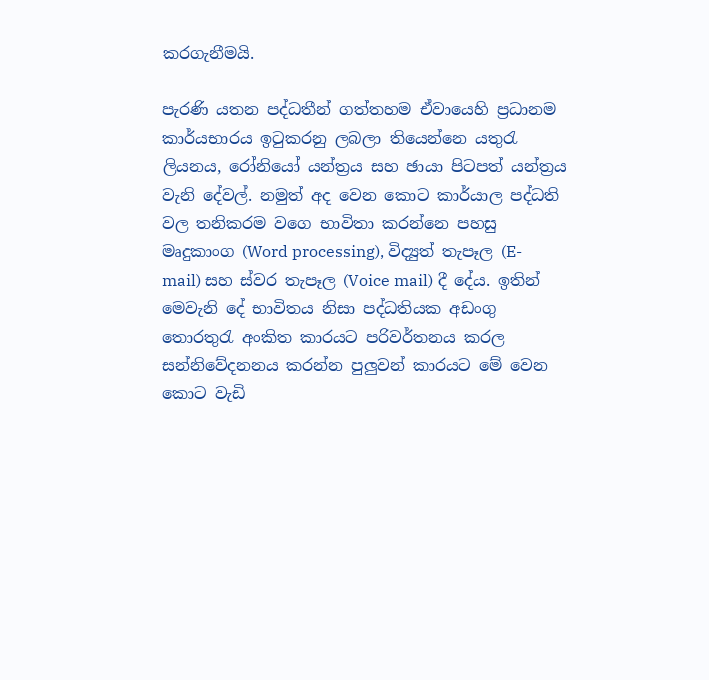කරගැනීමයි.

පැරණි යතන පද්ධතීන් ගත්තහම ඒවායෙහි ප්‍රධානම කාර්යභාරය ඉටුකරනු ලබලා තියෙන්නෙ යතුරැ ලියනය, රෝනියෝ යන්ත්‍රය සහ ඡායා පිටපත් යන්ත්‍රය වැනි දේවල්. නමුත් අද වෙන කොට කාර්යාල පද්ධති වල තනිකරම වගෙ භාවිතා කරන්නෙ පහසු මෘදුකාංග (Word processing), විද්‍යුත් තැපෑල (E-mail) සහ ස්වර තැපෑල (Voice mail) දී දේය. ඉතින් මෙවැනි දේ භාවිතය නිසා පද්ධතියක අඩංගු තොරතුරැ අංකිත කාරයට පරිවර්තනය කරල සන්නිවේදනනය කරන්න පුලුවන් කාරයට මේ වෙන කොට වැඩි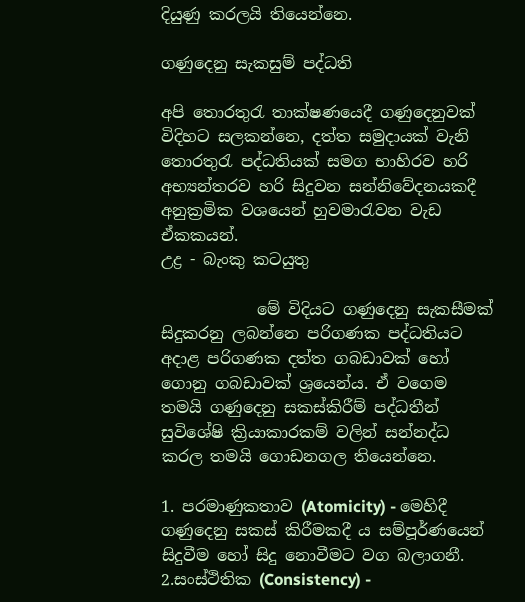දියුණු කරලයි තියෙන්නෙ.

ගණුදෙනු සැකසුම් පද්ධති

අපි තොරතුරැ තාක්ෂණයෙදී ගණුදෙනුවක් විදිහට සලකන්නෙ, දත්ත සමුදායක් වැනි තොරතුරැ පද්ධතියක් සමග භාහිරව හරි අභ්‍යන්තරව හරි සිදුවන සන්නිවේදනයකදී අනුක්‍රමික වශයෙන් හුවමාරැවන වැඩ ඒකකයන්.
උද්‍ර - බැංකු කටයුතු

            මේ විදියට ගණුදෙනු සැකසීමක් සිදුකරනු ලබන්නෙ පරිගණක පද්ධතියට අදාළ පරිගණක දත්ත ගබඩාවක් හෝ  ගොනු ගබඩාවක් ශ්‍රයෙන්ය. ඒ වගෙම තමයි ගණුදෙනු සකස්කිරීම් පද්ධතීන් සුවිශේෂි ක්‍රියාකාරකම් වලින් සන්නද්ධ කරල තමයි ගොඩනගල තියෙන්නෙ.

1. පරමාණුකතාව (Atomicity) - මෙහිදී ගණුදෙනු සකස් කිරීමකදී ය සම්පූර්ණයෙන් සිදුවීම හෝ සිදු නොවීමට වග බලාගනී.
2.සංස්ථිතික (Consistency) -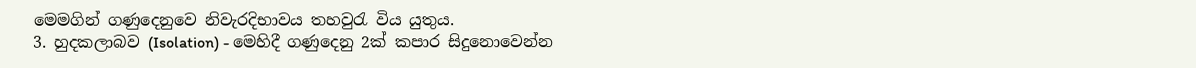මෙමගින් ගණුදෙනුවෙ නිවැරදිභාවය තහවුරැ විය යුතුය.
3. හුදකලාබව (Isolation) - මෙහිදී ගණුදෙනු 2ක් කපාර සිදුනොවෙන්න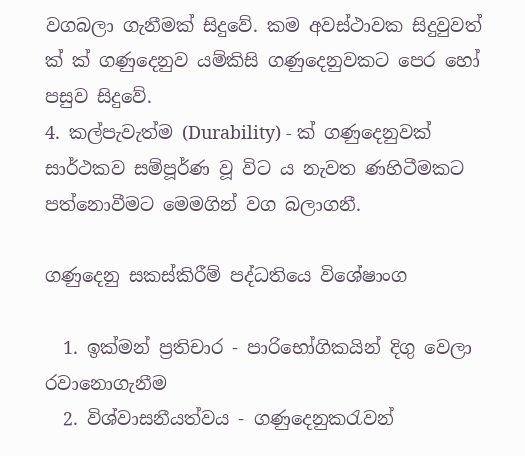වගබලා ගැනීමක් සිදුවේ. කම අවස්ථාවක සිදුවුවත් ක් ක් ගණුදෙනුව යම්කිසි ගණුදෙනුවකට පෙර හෝ පසුව සිදුවේ.
4. කල්පැවැත්ම (Durability) - ක් ගණුදෙනුවක් සාර්ථකව සම්පූර්ණ වූ විට ය නැවත ණහිටීමකට පත්නොවීමට මෙමගින් වග බලාගනී.

ගණුදෙනු සකස්කිරීම් පද්ධතියෙ විශේෂාංග

  1. ඉක්මන් ප්‍රතිචාර - පාරිභෝගිකයින් දිගු වෙලා රවානොගැනීම
  2. විශ්වාසනීයත්වය - ගණුදෙනුකරැවන්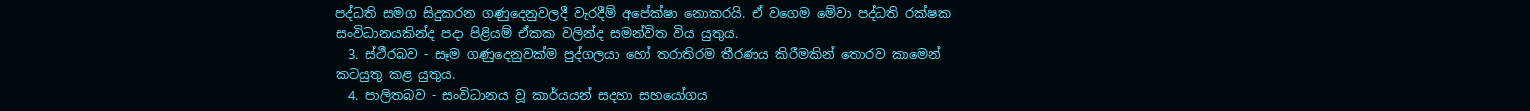පද්ධති සමග සිදුකරන ගණුදෙනුවලදී වැරදීම් අපේක්ෂා නොකරයි. ඒ වගෙම මේවා පද්ධති රක්ෂක සංවිධානයකින්ද පදා පිළියම් ඒකක වලින්ද සමන්විත විය යුතුය.
  3. ස්ථීරබව - සෑම ගණුදෙනුවක්ම පුද්ගලයා හෝ තරාතිරම තීරණය කිරීමකින් තොරව කාමෙන් කටයුතු කළ යුතුය.
  4. පාලිතබව - සංවිධානය වූ කාර්යයන් සදහා සහයෝගය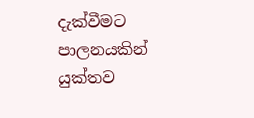දැක්වීමට පාලනයකින් යුක්තව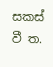සකස් වී ත.